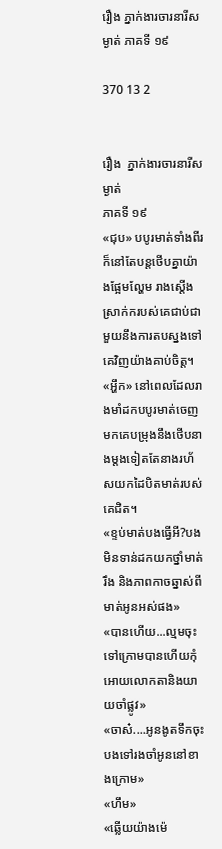រឿង ភ្នាក់ងារចារនារីសម្ងាត់ ភាគទី ១៩

370 13 2


រឿង  ភ្នាក់ងារចារនារីសម្ងាត់
ភាគទី ១៩
«ជុប» បបូរមាត់ទាំងពីរក៏នៅតែបន្តថើបគ្នាយ៉ាងផ្អែមល្ហែម រាងស្តើងស្រាក់ករបស់គេជាប់ជាមួយនឹងការតបស្នងទៅគេវិញយ៉ាងគាប់ចិត្ត។
«អ្ហឹក» នៅពេលដែលរាងមាំដកបបូរមាត់ចេញមកគេបម្រុងនឹងថើបនាងម្តងទៀតតែនាងរហ័សយកដៃបិតមាត់របស់គេជិត។
«ខ្ទប់មាត់បងធ្វើអី?បងមិនទាន់ដកយកថ្នាំមាត់រឹង និងភាពកាចឆ្នាស់ពីមាត់អូនអស់ផង»
«បានហើយ...ល្មមចុះទៅក្រោមបានហើយកុំអោយលោកតានិងយាយចាំផ្លូវ»
«ចាស៎....អូនងូតទឹកចុះ បងទៅរងចាំអូននៅខាងក្រោម»
«ហឹម»
«ឆ្លើយយ៉ាងម៉េ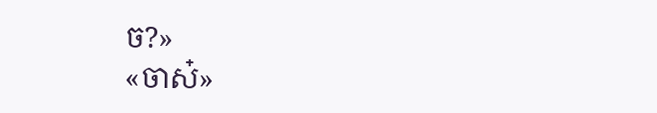ច?»
«ចាស៎»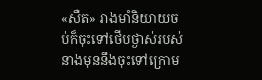«សឺត» រាងមាំនិយាយចប់ក៏ចុះទៅថើបថ្ងាស់របស់នាងមុននឹងចុះទៅក្រោម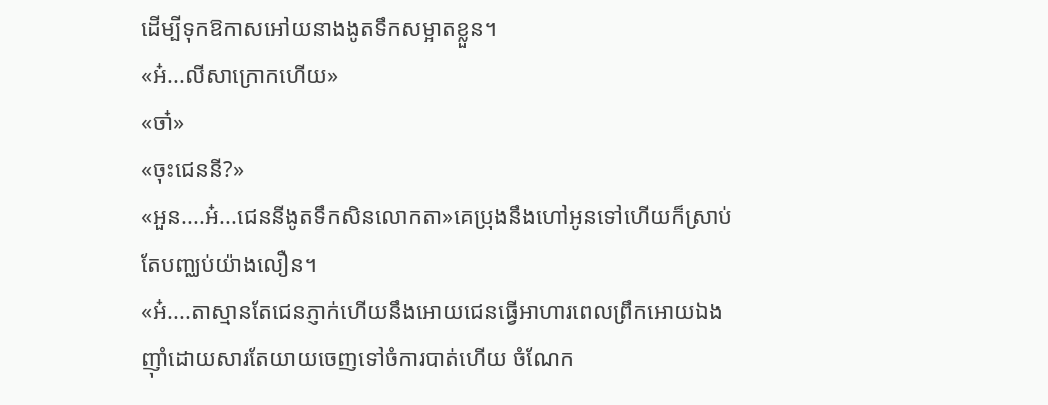ដើម្បីទុកឱកាសអៅយនាងងូតទឹកសម្អាតខ្លួន។
«អ៎...លីសាក្រោកហើយ»
«ចា៎»
«ចុះជេននី?»
«អួន....អ៎...ជេននីងូតទឹកសិនលោកតា»គេប្រុងនឹងហៅអូនទៅហើយក៏ស្រាប់តែបញ្ឈប់យ៉ាងលឿន។
«អ៎....តាស្មានតែជេនភ្ញាក់ហើយនឹងអោយជេនធ្វើអាហារពេលព្រឹកអោយឯងញ៉ាំដោយសារតែយាយចេញទៅចំការបាត់ហើយ ចំណែក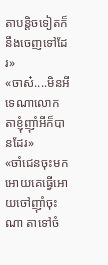តាបន្តិចទៀតក៏នឹងចេញទៅដែរ»
«ចាស៎....មិនអីទេណាលោកតាខ្ញុំញ៉ាំអីក៏បានដែរ»
«ចាំជេនចុះមកអោយគេធ្វើអោយចៅញ៉ាំចុះណា តាទៅចំ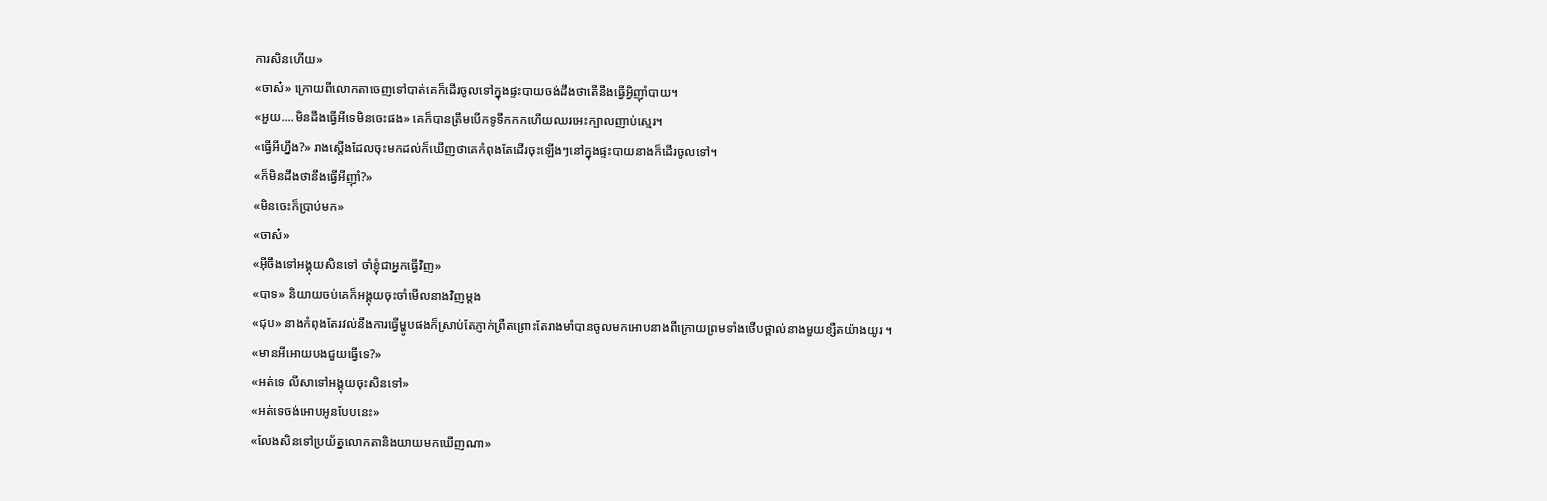ការសិនហើយ»
«ចាស៎» ក្រោយពីលោកតាចេញទៅបាត់គេក៏ដើរចូលទៅក្នុងផ្ទះបាយចង់ដឹងថាតើនឹងធ្វើអ្វិញ៉ាំបាយ។
«អួយ....មិនដឹងធ្វើអីទេមិនចេះផង» គេក៏បានត្រឹមបើកទូទឹកកកហើយឈរអេះក្បាលញាប់ស្មេរ។
«ធ្វើអីហ្នឹង?» រាងស្តើងដែលចុះមកដល់ក៏ឃើញថាគេកំពុងតែដើរចុះឡើងៗនៅក្នុងផ្ទះបាយនាងក៏ដើរចូលទៅ។
«ក៏មិនដឹងថានឹងធ្វើអីញ៉ាំ?»
«មិនចេះក៏ប្រាប់មក»
«ចាស៎»
«អ៊ីចឹងទៅអង្គុយសិនទៅ ចាំខ្ញុំជាអ្នកធ្វើវិញ»
«បាទ» និយាយចប់គេក៏អង្គុយចុះចាំមើលនាងវិញម្តង
«ជុប» នាងកំពុងតែរវល់នឹងការធ្វើម្ហូបផងក៏ស្រាប់តែភ្ញាក់ព្រឺតព្រោះតែរាងមាំបានចូលមកអោបនាងពីក្រោយព្រមទាំងថើបថ្ពាល់នាងមួយខ្សឺតយ៉ាងយូរ ។
«មានអីអោយបងជួយធ្វើទេ?»
«អត់ទេ លីសាទៅអង្គុយចុះសិនទៅ»
«អត់ទេចង់អោបអូនបែបនេះ»
«លែងសិនទៅប្រយ័ត្នលោកតានិងយាយមកឃើញណា»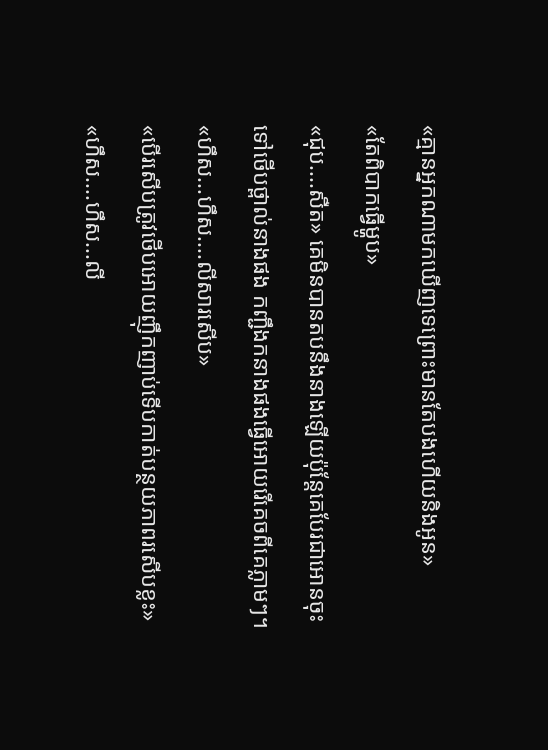«គ្មានអ្នកណាមកឃើញទេព្រោះមានតែបងហើយនិងអូន»
«តែពិបាកធ្វើម្ហូប»
«ជុប....សឺត» គេមិនបានតបនឹងនាងឡើយប៉ុន្តែគេបែរជាអោនចុះទៅថើបថ្ពាល់នាងផង កញ្ជឹងកនាងផងធ្វើអោយរើគេចពីគេភ្លាមៗ។
«ហឹស...ហឹស....លីសារសើប»
«បើរសើបត្រូវថើបអោយញ៉ឹកញាប់ទើបកាត់បន្ថយភាពរសើបខ្លះ»
«ហឹស....ហឹស...លី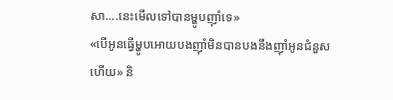សា....នេះមើលទៅបានម្ហូបញ៉ាំទេ»
«បើអូនធ្វើម្ហូបអោយបងញ៉ាំមិនបានបងនឹងញ៉ាំអូនជំនួសហើយ» និ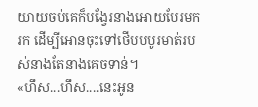យាយចប់គេក៏បង្វែរនាងអោយបែរមករក ដើម្បីអោនចុះទៅថើបបបូរមាត់របស់នាងតែនាងគេចទាន់។
«ហឹស...ហឹស....នេះអូន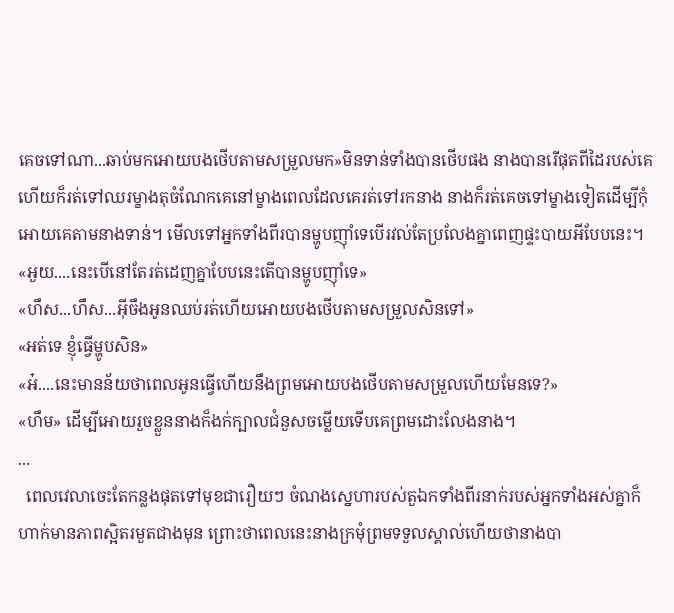គេចទៅណា...ឆាប់មកអោយបងថើបតាមសម្រួលមក»មិនទាន់ទាំងបានថើបផង នាងបានរើផុតពីដៃរបស់គេហើយក៏រត់ទៅឈរម្ខាងតុចំណែកគេនៅម្ខាងពេលដែលគេរត់ទៅរកនាង នាងក៏រត់គេចទៅម្ខាងទៀតដើម្បីកុំអោយគេតាមនាងទាន់។ មើលទៅអ្នកទាំងពីរបានម្ហូបញ៉ាំទេបើរវល់តែប្រលែងគ្នាពេញផ្ទះបាយអីបែបនេះ។
«អួយ....នេះបើនៅតែរត់ដេញគ្នាបែបនេះតើបានម្ហូបញ៉ាំទេ»
«ហឹស...ហឹស...អ៊ីចឹងអូនឈប់រត់ហើយអោយបងថើបតាមសម្រួលសិនទៅ»
«អត់ទេ ខ្ញុំធ្វើម្ហូបសិន»
«អ៎....នេះមានន័យថាពេលអូនធ្វើហើយនឹងព្រមអោយបងថើបតាមសម្រួលហើយមែនទេ?»
«ហឹម» ដើម្បីអោយរួចខ្លួននាងក៏ងក់ក្បាលជំនួសចម្លើយទើបគេព្រមដោះលែងនាង។
...
  ពេលវេលាចេះតែកន្លងផុតទៅមុខជារឿយៗ ចំណងស្នេហារបស់តួឯកទាំងពីរនាក់របស់អ្នកទាំងអស់គ្នាក៏ហាក់មានភាពស្អិតរមួតជាងមុន ព្រោះថាពេលនេះនាងក្រមុំព្រមទទួលស្គាល់ហើយថានាងបា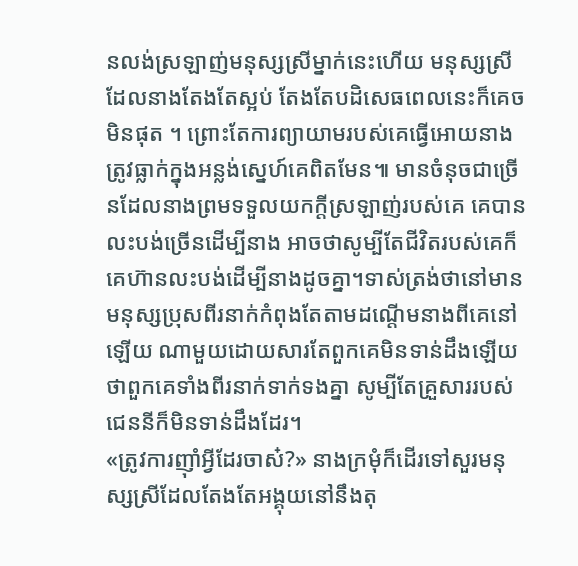នលង់ស្រឡាញ់មនុស្សស្រីម្នាក់នេះហើយ មនុស្សស្រីដែលនាងតែងតែស្អប់ តែងតែបដិសេធពេលនេះក៏គេចមិនផុត ។ ព្រោះតែការព្យាយាមរបស់គេធ្វើអោយនាងត្រូវធ្លាក់ក្នុងអន្លង់ស្នេហ៍គេពិតមែន៕ មានចំនុចជាច្រើនដែលនាងព្រមទទួលយកក្តីស្រឡាញ់របស់គេ គេបានលះបង់ច្រើនដើម្បីនាង អាចថាសូម្បីតែជីវិតរបស់គេក៏គេហ៊ានលះបង់ដើម្បីនាងដូចគ្នា។ទាស់ត្រង់ថានៅមានមនុស្សប្រុសពីរនាក់កំពុងតែតាមដណ្តើមនាងពីគេនៅឡើយ ណាមួយដោយសារតែពួកគេមិនទាន់ដឹងឡើយថាពួកគេទាំងពីរនាក់ទាក់ទងគ្នា សូម្បីតែគ្រួសាររបស់ជេននីក៏មិនទាន់ដឹងដែរ។
«ត្រូវការញ៉ាំអ្វីដែរចាស៎?» នាងក្រមុំក៏ដើរទៅសួរមនុស្សស្រីដែលតែងតែអង្គុយនៅនឹងតុ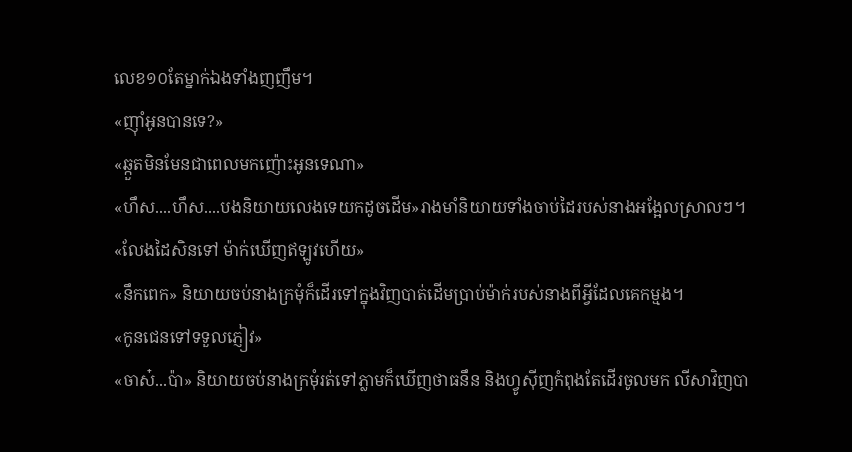លេខ១០តែម្នាក់ឯងទាំងញញឹម។
«ញ៉ាំអូនបានទេ?»
«ឆ្កួតមិនមែនជាពេលមកញ៉ោះអូនទេណា»
«ហឹស....ហឹស....បងនិយាយលេងទេយកដូចដើម»រាងមាំនិយាយទាំងចាប់ដៃរបស់នាងអង្អែលស្រាលៗ។
«លែងដៃសិនទៅ ម៉ាក់ឃើញឥឡូវហើយ»
«នឹកពេក» និយាយចប់នាងក្រមុំក៏ដើរទៅក្នុងវិញបាត់ដើមប្រាប់ម៉ាក់របស់នាងពីអ្វីដែលគេកម្មង។
«កូនជេនទៅទទួលភ្ញៀវ»
«ចាស៎...ប៉ា» និយាយចប់នាងក្រមុំរត់ទៅភ្លាមក៏ឃើញថាធនឹន និងហ្វូស៊ីញកំពុងតែដើរចូលមក លីសាវិញបា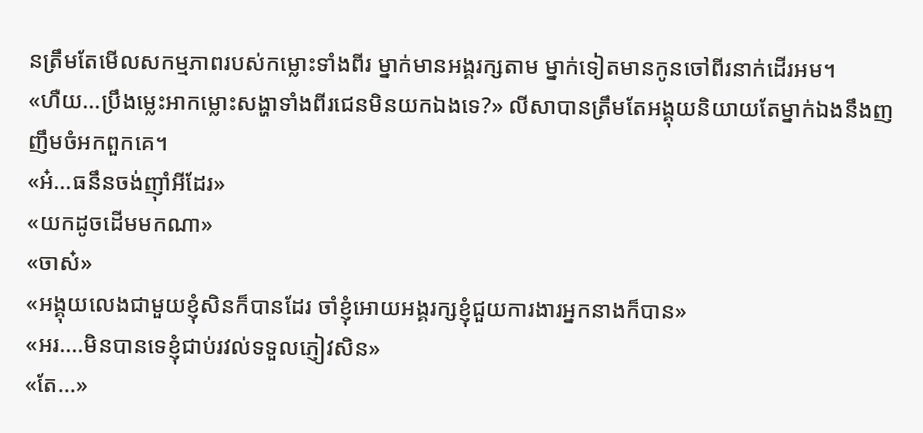នត្រឹមតែមើលសកម្មភាពរបស់កម្លោះទាំងពីរ ម្នាក់មានអង្គរក្សតាម ម្នាក់ទៀតមានកូនចៅពីរនាក់ដើរអម។
«ហឺយ...ប្រឹងម្លេះអាកម្លោះសង្ហាទាំងពីរជេនមិនយកឯងទេ?» លីសាបានត្រឹមតែអង្គុយនិយាយតែម្នាក់ឯងនឹងញញឹមចំអកពួកគេ។
«អ៎...ធនឹនចង់ញ៉ាំអីដែរ»
«យកដូចដើមមកណា»
«ចាស៎»
«អង្គុយលេងជាមួយខ្ញុំសិនក៏បានដែរ ចាំខ្ញុំអោយអង្គរក្សខ្ញុំជួយការងារអ្នកនាងក៏បាន»
«អរ....មិនបានទេខ្ញុំជាប់រវល់ទទួលភ្ញៀវសិន»
«តែ...»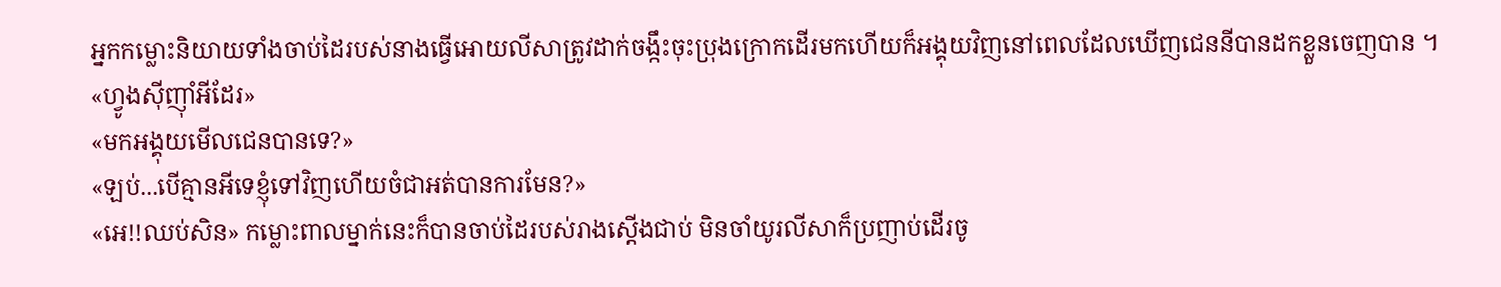អ្នកកម្លោះនិយាយទាំងចាប់ដៃរបស់នាងធ្វើអោយលីសាត្រូវដាក់ចង្កឹះចុះប្រុងក្រោកដើរមកហើយក៏អង្គុយវិញនៅពេលដែលឃើញជេននីបានដកខ្លួនចេញបាន ។
«ហ្វូងស៊ីញ៉ាំអីដែរ»
«មកអង្គុយមើលជេនបានទេ?»
«ឡប់...បើគ្មានអីទេខ្ញុំទៅវិញហើយចំជាអត់បានការមែន?»
«អេ!!ឈប់សិន» កម្លោះពាលម្នាក់នេះក៏បានចាប់ដៃរបស់រាងស្តើងជាប់ មិនចាំយូរលីសាក៏ប្រញាប់ដើរចូ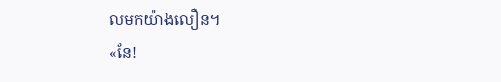លមកយ៉ាងលឿន។
«នែ!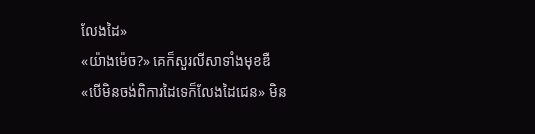លែងដៃ»
«យ៉ាងម៉េច?» គេក៏សួរលីសាទាំងមុខឌឺ
«បើមិនចង់ពិការដៃទេក៏លែងដៃជេន» មិន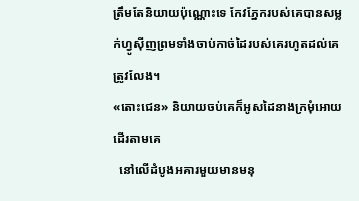ត្រឹមតែនិយាយប៉ុណ្ណោះទេ កែវភ្នែករបស់គេបានសម្លក់ហ្វូស៊ីញព្រមទាំងចាប់កាច់ដៃរបស់គេរហូតដល់គេត្រូវលែង។
«តោះជេន» និយាយចប់គេក៏អូសដៃនាងក្រមុំអោយដើរតាមគេ
  នៅលើដំបូងអគារមួយមានមនុ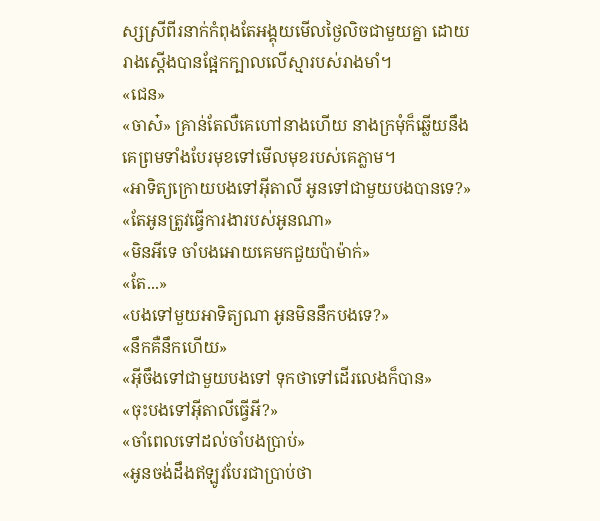ស្សស្រីពីរនាក់កំពុងតែអង្គុយមើលថ្ងៃលិចជាមួយគ្នា ដោយរាងស្តើងបានផ្អែកក្បាលលើស្មារបស់រាងមាំ។
«ជេន»
«ចាស៎» គ្រាន់តែលឺគេហៅនាងហើយ នាងក្រមុំក៏ឆ្លើយនឹងគេព្រមទាំងបែរមុខទៅមើលមុខរបស់គេភ្លាម។
«អាទិត្យក្រោយបងទៅអ៊ីតាលី អូនទៅជាមួយបងបានទេ?»
«តែអូនត្រូវធ្វើការងារបស់អូនណា»
«មិនអីទេ ចាំបងអោយគេមកជួយប៉ាម៉ាក់»
«តែ...»
«បងទៅមួយអាទិត្យណា អូនមិននឹកបងទេ?»
«នឹកគឺនឹកហើយ»
«អ៊ីចឹងទៅជាមួយបងទៅ ទុកថាទៅដើរលេងក៏បាន»
«ចុះបងទៅអ៊ីតាលីធ្វើអី?»
«ចាំពេលទៅដល់ចាំបងប្រាប់»
«អូនចង់ដឹងឥឡូវបែរជាប្រាប់ថា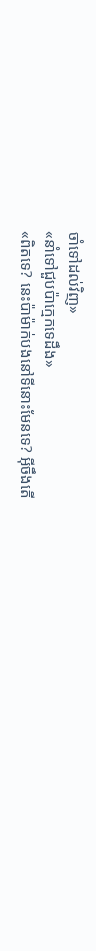ចាំទៅដល់វិញ»
«នាំទៅជួបប៉ាក្មេកទេដឹង»
«ពិតទេ? នេះប៉ាម៉ាក់បងនៅទីនោះមែនទេ? អ៊ីចឹងតើ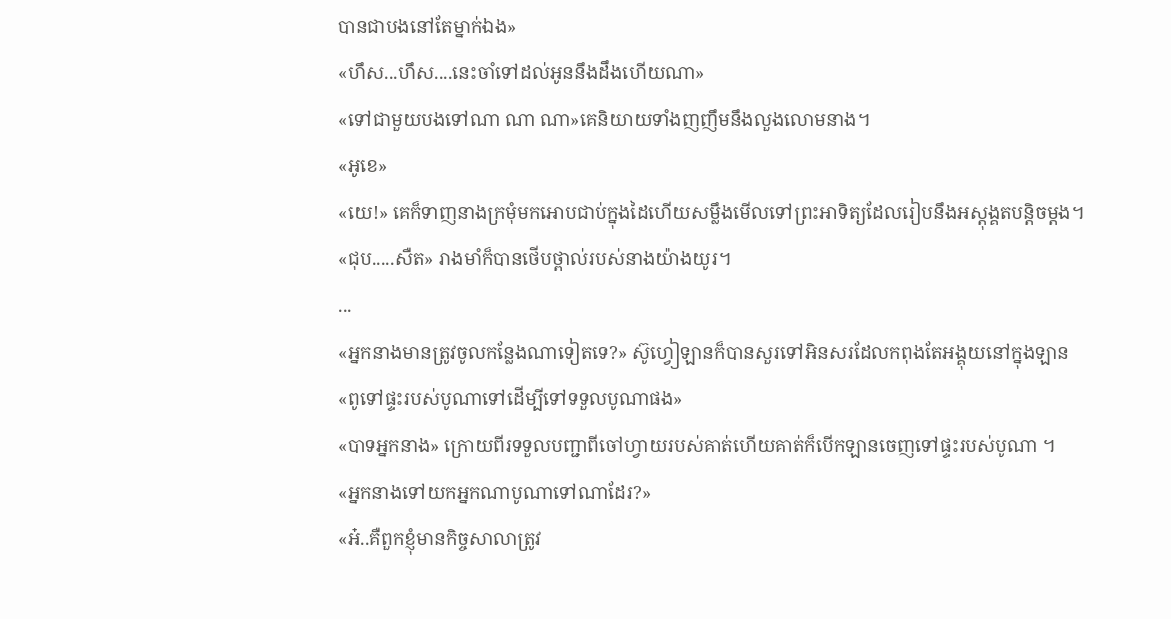បានជាបងនៅតែម្នាក់ឯង»
«ហឹស...ហឹស....នេះចាំទៅដល់អូននឹងដឹងហើយណា»
«ទៅជាមួយបងទៅណា ណា ណា»គេនិយាយទាំងញញឹមនឹងលួងលោមនាង។
«អូខេ»
«យេ!» គេក៏ទាញនាងក្រមុំមកអោបជាប់ក្នុងដៃហើយសម្លឹងមើលទៅព្រះអាទិត្យដែលរៀបនឹងអស្តុង្គតបន្តិចម្តង។
«ជុប.....សឺត» រាងមាំក៏បានថើបថ្ពាល់របស់នាងយ៉ាងយូរ។
...
«អ្នកនាងមានត្រូវចូលកន្លែងណាទៀតទេ?» ស៊ូហ្វៀឡានក៏បានសួរទៅអិនសរដែលកពុងតែអង្គុយនៅក្នុងឡាន
«ពូទៅផ្ទះរបស់បូណាទៅដើម្បីទៅទទួលបូណាផង»
«បាទអ្នកនាង» ក្រោយពីរទទួលបញ្ជាពីចៅហ្វាយរបស់គាត់ហើយគាត់ក៏បើកឡានចេញទៅផ្ទះរបស់បូណា ។
«អ្នកនាងទៅយកអ្នកណាបូណាទៅណាដែរ?»
«អ៎..គឺពួកខ្ញុំមានកិច្ចសាលាត្រូវ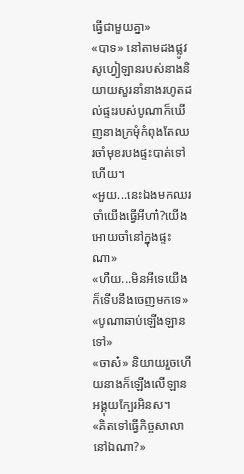ធ្វើជាមួយគ្នា»
«បាទ» នៅតាមដងផ្លូវសូហ្វៀឡានរបស់នាងនិយាយសួរនាំនាងរហូតដល់ផ្ទះរបស់បូណាក៏ឃើញនាងក្រមុំកំពុងតែឈរចាំមុខរបងផ្ទះបាត់ទៅហើយ។
«អួយ...នេះឯងមកឈរចាំយើងធ្វើអីហា៎?យើងអោយចាំនៅក្នុងផ្ទះណា»
«ហឺយ...មិនអីទេយើងក៏ទើបនឹងចេញមកទេ»
«បូណាឆាប់ឡើងឡានទៅ»
«ចាស៎» និយាយរួចហើយនាងក៏ឡើងលើឡានអង្គុយក្បែរអិនស។
«គិតទៅធ្វើកិច្ចសាលានៅឯណា?»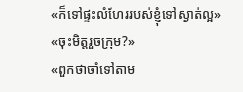«ក៏ទៅផ្ទះលំហែររបស់ខ្ញុំទៅស្ងាត់ល្អ»
«ចុះមិត្តរួចក្រុម?»
«ពួកថាចាំទៅតាម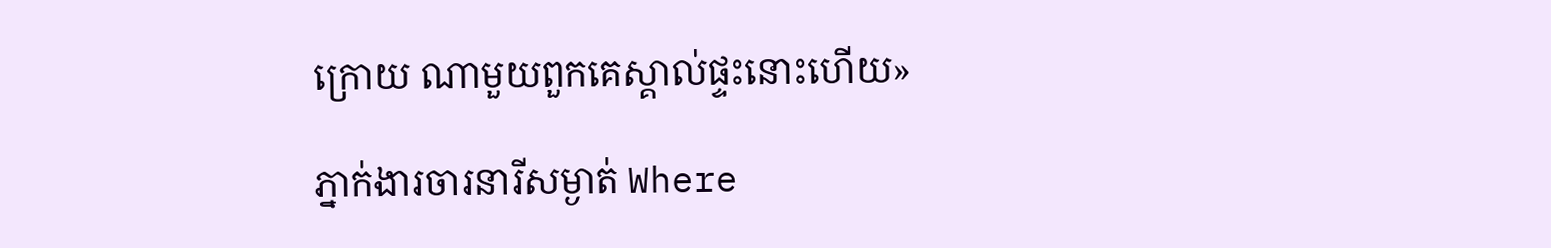ក្រោយ ណាមួយពួកគេស្គាល់ផ្ទះនោះហើយ»

ភ្នាក់ងារចារនារីសម្ងាត់ Where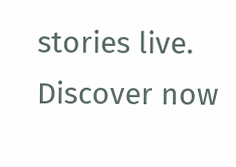stories live. Discover now